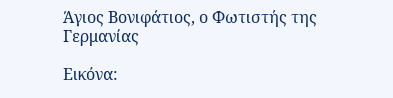Άγιος Βονιφάτιος, ο Φωτιστής της Γερμανίας

Εικόνα: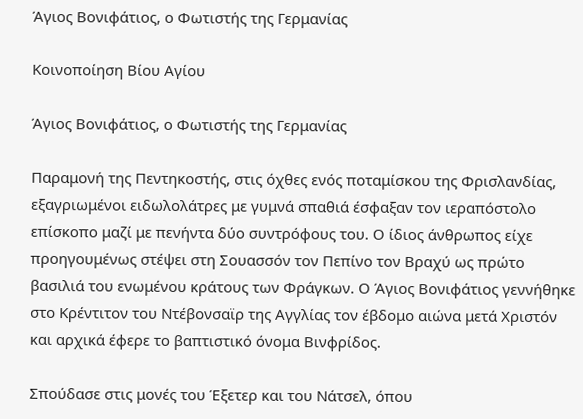Άγιος Βονιφάτιος, ο Φωτιστής της Γερμανίας

Κοινοποίηση Βίου Αγίου

Άγιος Βονιφάτιος, ο Φωτιστής της Γερμανίας

Παραμονή της Πεντηκοστής, στις όχθες ενός ποταμίσκου της Φρισλανδίας, εξαγριωμένοι ειδωλολάτρες με γυμνά σπαθιά έσφαξαν τον ιεραπόστολο επίσκοπο μαζί με πενήντα δύο συντρόφους του. Ο ίδιος άνθρωπος είχε προηγουμένως στέψει στη Σουασσόν τον Πεπίνο τον Βραχύ ως πρώτο βασιλιά του ενωμένου κράτους των Φράγκων. Ο Άγιος Βονιφάτιος γεννήθηκε στο Κρέντιτον του Ντέβονσαϊρ της Αγγλίας τον έβδομο αιώνα μετά Χριστόν και αρχικά έφερε το βαπτιστικό όνομα Βινφρίδος.

Σπούδασε στις μονές του Έξετερ και του Νάτσελ, όπου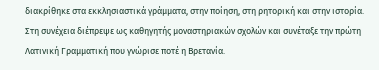διακρίθηκε στα εκκλησιαστικά γράμματα, στην ποίηση, στη ρητορική και στην ιστορία. Στη συνέχεια διέπρεψε ως καθηγητής μοναστηριακών σχολών και συνέταξε την πρώτη Λατινική Γραμματική που γνώρισε ποτέ η Βρετανία.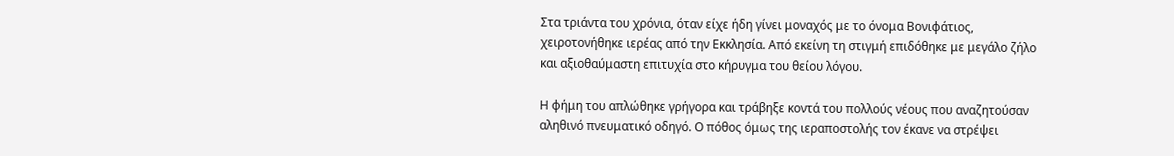Στα τριάντα του χρόνια, όταν είχε ήδη γίνει μοναχός με το όνομα Βονιφάτιος, χειροτονήθηκε ιερέας από την Εκκλησία. Από εκείνη τη στιγμή επιδόθηκε με μεγάλο ζήλο και αξιοθαύμαστη επιτυχία στο κήρυγμα του θείου λόγου.

Η φήμη του απλώθηκε γρήγορα και τράβηξε κοντά του πολλούς νέους που αναζητούσαν αληθινό πνευματικό οδηγό. Ο πόθος όμως της ιεραποστολής τον έκανε να στρέψει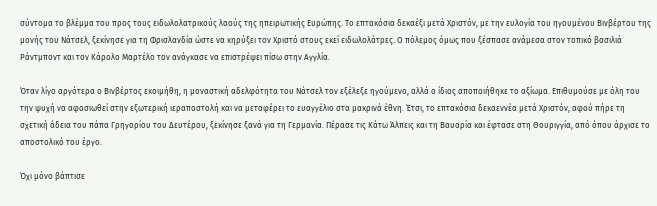σύντομα το βλέμμα του προς τους ειδωλολατρικούς λαούς της ηπειρωτικής Ευρώπης. Το επτακόσια δεκαέξι μετά Χριστόν, με την ευλογία του ηγουμένου Βινβέρτου της μονής του Νάτσελ, ξεκίνησε για τη Φρισλανδία ώστε να κηρύξει τον Χριστό στους εκεί ειδωλολάτρες. Ο πόλεμος όμως που ξέσπασε ανάμεσα στον τοπικό βασιλιά Ράντμποντ και τον Κάρολο Μαρτέλο τον ανάγκασε να επιστρέψει πίσω στην Αγγλία.

Όταν λίγο αργότερα ο Βινβέρτος εκοιμήθη, η μοναστική αδελφότητα του Νάτσελ τον εξέλεξε ηγούμενο, αλλά ο ίδιος αποποιήθηκε το αξίωμα. Επιθυμούσε με όλη του την ψυχή να αφοσιωθεί στην εξωτερική ιεραποστολή και να μεταφέρει το ευαγγέλιο στα μακρινά έθνη. Έτσι, το επτακόσια δεκαεννέα μετά Χριστόν, αφού πήρε τη σχετική άδεια του πάπα Γρηγορίου του Δευτέρου, ξεκίνησε ξανά για τη Γερμανία. Πέρασε τις Κάτω Άλπεις και τη Βαυαρία και έφτασε στη Θουριγγία, από όπου άρχισε το αποστολικό του έργο.

Όχι μόνο βάπτισε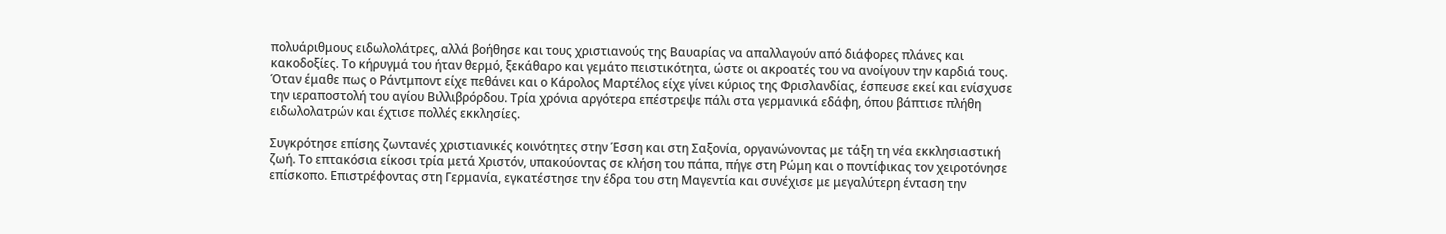πολυάριθμους ειδωλολάτρες, αλλά βοήθησε και τους χριστιανούς της Βαυαρίας να απαλλαγούν από διάφορες πλάνες και κακοδοξίες. Το κήρυγμά του ήταν θερμό, ξεκάθαρο και γεμάτο πειστικότητα, ώστε οι ακροατές του να ανοίγουν την καρδιά τους. Όταν έμαθε πως ο Ράντμποντ είχε πεθάνει και ο Κάρολος Μαρτέλος είχε γίνει κύριος της Φρισλανδίας, έσπευσε εκεί και ενίσχυσε την ιεραποστολή του αγίου Βιλλιβρόρδου. Τρία χρόνια αργότερα επέστρεψε πάλι στα γερμανικά εδάφη, όπου βάπτισε πλήθη ειδωλολατρών και έχτισε πολλές εκκλησίες.

Συγκρότησε επίσης ζωντανές χριστιανικές κοινότητες στην Έσση και στη Σαξονία, οργανώνοντας με τάξη τη νέα εκκλησιαστική ζωή. Το επτακόσια είκοσι τρία μετά Χριστόν, υπακούοντας σε κλήση του πάπα, πήγε στη Ρώμη και ο ποντίφικας τον χειροτόνησε επίσκοπο. Επιστρέφοντας στη Γερμανία, εγκατέστησε την έδρα του στη Μαγεντία και συνέχισε με μεγαλύτερη ένταση την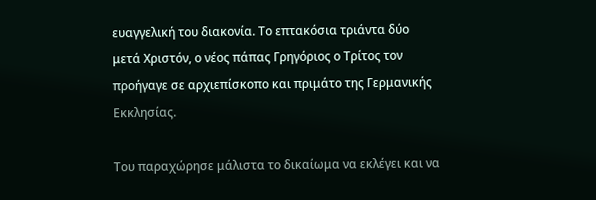ευαγγελική του διακονία. Το επτακόσια τριάντα δύο μετά Χριστόν, ο νέος πάπας Γρηγόριος ο Τρίτος τον προήγαγε σε αρχιεπίσκοπο και πριμάτο της Γερμανικής Εκκλησίας.

Του παραχώρησε μάλιστα το δικαίωμα να εκλέγει και να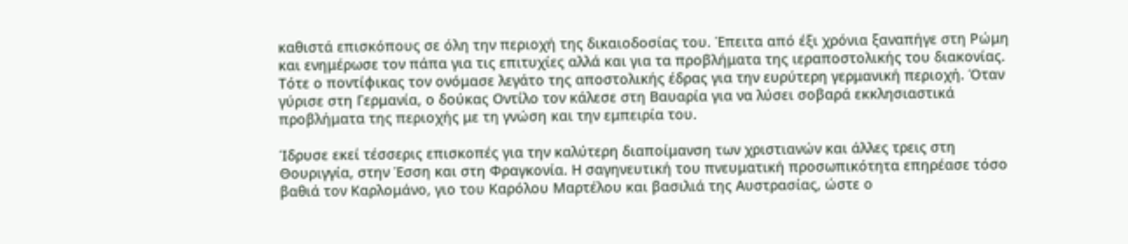καθιστά επισκόπους σε όλη την περιοχή της δικαιοδοσίας του. Έπειτα από έξι χρόνια ξαναπήγε στη Ρώμη και ενημέρωσε τον πάπα για τις επιτυχίες αλλά και για τα προβλήματα της ιεραποστολικής του διακονίας. Τότε ο ποντίφικας τον ονόμασε λεγάτο της αποστολικής έδρας για την ευρύτερη γερμανική περιοχή. Όταν γύρισε στη Γερμανία, ο δούκας Οντίλο τον κάλεσε στη Βαυαρία για να λύσει σοβαρά εκκλησιαστικά προβλήματα της περιοχής με τη γνώση και την εμπειρία του.

Ίδρυσε εκεί τέσσερις επισκοπές για την καλύτερη διαποίμανση των χριστιανών και άλλες τρεις στη Θουριγγία, στην Έσση και στη Φραγκονία. Η σαγηνευτική του πνευματική προσωπικότητα επηρέασε τόσο βαθιά τον Καρλομάνο, γιο του Καρόλου Μαρτέλου και βασιλιά της Αυστρασίας, ώστε ο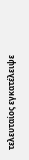τελευταίος εγκατέλειψε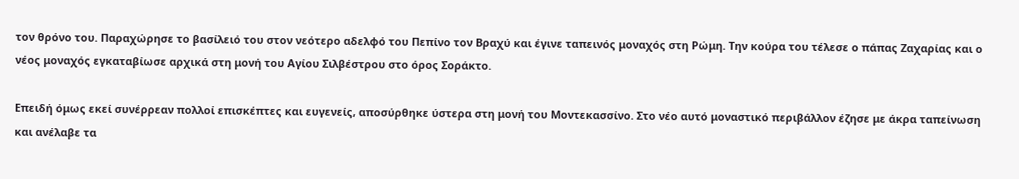τον θρόνο του. Παραχώρησε το βασίλειό του στον νεότερο αδελφό του Πεπίνο τον Βραχύ και έγινε ταπεινός μοναχός στη Ρώμη. Την κούρα του τέλεσε ο πάπας Ζαχαρίας και ο νέος μοναχός εγκαταβίωσε αρχικά στη μονή του Αγίου Σιλβέστρου στο όρος Σοράκτο.

Επειδή όμως εκεί συνέρρεαν πολλοί επισκέπτες και ευγενείς, αποσύρθηκε ύστερα στη μονή του Μοντεκασσίνο. Στο νέο αυτό μοναστικό περιβάλλον έζησε με άκρα ταπείνωση και ανέλαβε τα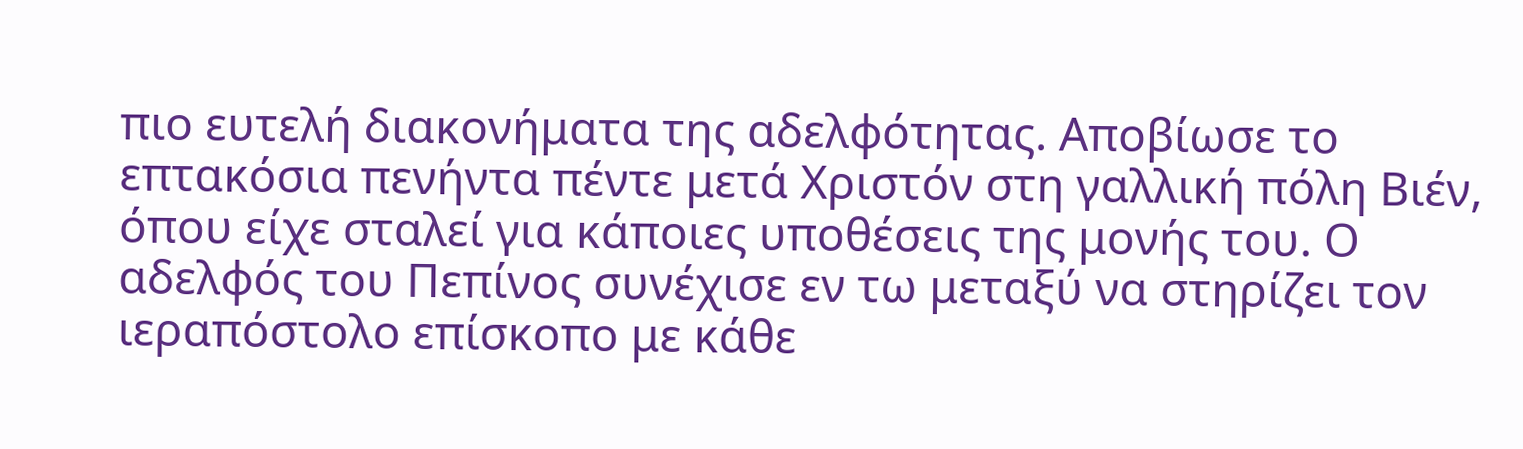πιο ευτελή διακονήματα της αδελφότητας. Αποβίωσε το επτακόσια πενήντα πέντε μετά Χριστόν στη γαλλική πόλη Βιέν, όπου είχε σταλεί για κάποιες υποθέσεις της μονής του. Ο αδελφός του Πεπίνος συνέχισε εν τω μεταξύ να στηρίζει τον ιεραπόστολο επίσκοπο με κάθε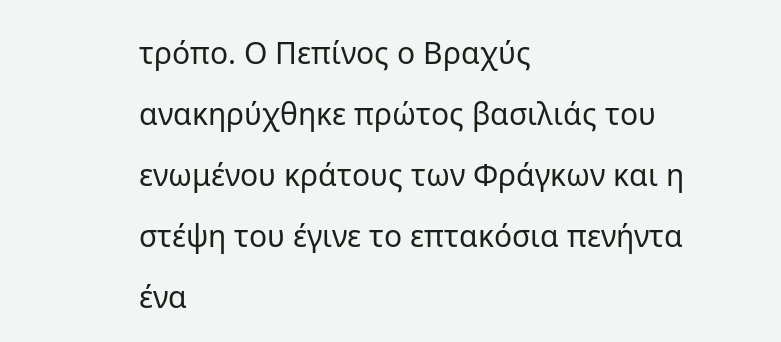τρόπο. Ο Πεπίνος ο Βραχύς ανακηρύχθηκε πρώτος βασιλιάς του ενωμένου κράτους των Φράγκων και η στέψη του έγινε το επτακόσια πενήντα ένα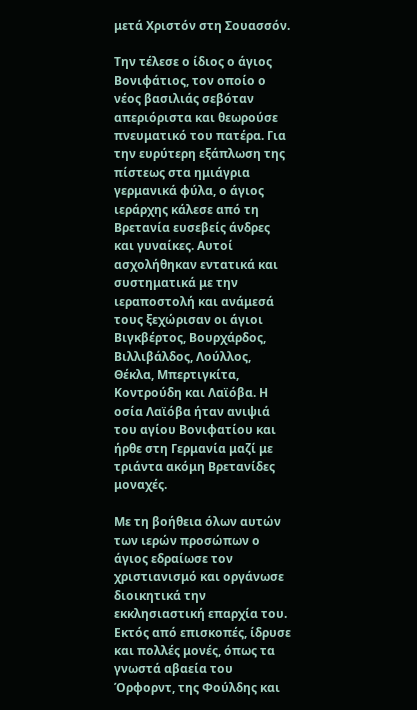μετά Χριστόν στη Σουασσόν.

Την τέλεσε ο ίδιος ο άγιος Βονιφάτιος, τον οποίο ο νέος βασιλιάς σεβόταν απεριόριστα και θεωρούσε πνευματικό του πατέρα. Για την ευρύτερη εξάπλωση της πίστεως στα ημιάγρια γερμανικά φύλα, ο άγιος ιεράρχης κάλεσε από τη Βρετανία ευσεβείς άνδρες και γυναίκες. Αυτοί ασχολήθηκαν εντατικά και συστηματικά με την ιεραποστολή και ανάμεσά τους ξεχώρισαν οι άγιοι Βιγκβέρτος, Βουρχάρδος, Βιλλιβάλδος, Λούλλος, Θέκλα, Μπερτιγκίτα, Κοντρούδη και Λαϊόβα. Η οσία Λαϊόβα ήταν ανιψιά του αγίου Βονιφατίου και ήρθε στη Γερμανία μαζί με τριάντα ακόμη Βρετανίδες μοναχές.

Με τη βοήθεια όλων αυτών των ιερών προσώπων ο άγιος εδραίωσε τον χριστιανισμό και οργάνωσε διοικητικά την εκκλησιαστική επαρχία του. Εκτός από επισκοπές, ίδρυσε και πολλές μονές, όπως τα γνωστά αβαεία του Όρφορντ, της Φούλδης και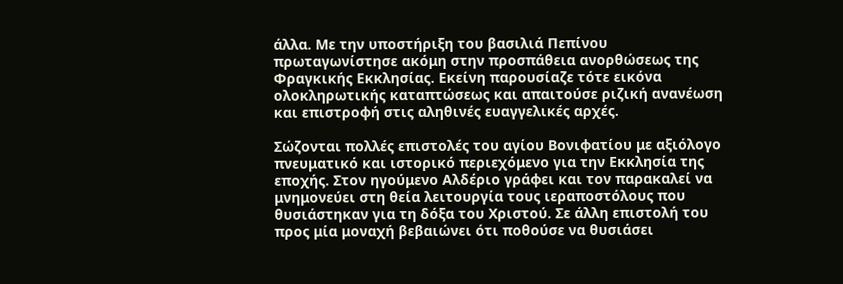άλλα. Με την υποστήριξη του βασιλιά Πεπίνου πρωταγωνίστησε ακόμη στην προσπάθεια ανορθώσεως της Φραγκικής Εκκλησίας. Εκείνη παρουσίαζε τότε εικόνα ολοκληρωτικής καταπτώσεως και απαιτούσε ριζική ανανέωση και επιστροφή στις αληθινές ευαγγελικές αρχές.

Σώζονται πολλές επιστολές του αγίου Βονιφατίου με αξιόλογο πνευματικό και ιστορικό περιεχόμενο για την Εκκλησία της εποχής. Στον ηγούμενο Αλδέριο γράφει και τον παρακαλεί να μνημονεύει στη θεία λειτουργία τους ιεραποστόλους που θυσιάστηκαν για τη δόξα του Χριστού. Σε άλλη επιστολή του προς μία μοναχή βεβαιώνει ότι ποθούσε να θυσιάσει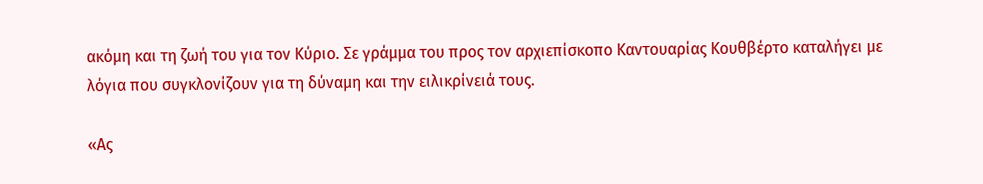ακόμη και τη ζωή του για τον Κύριο. Σε γράμμα του προς τον αρχιεπίσκοπο Καντουαρίας Κουθβέρτο καταλήγει με λόγια που συγκλονίζουν για τη δύναμη και την ειλικρίνειά τους.

«Ας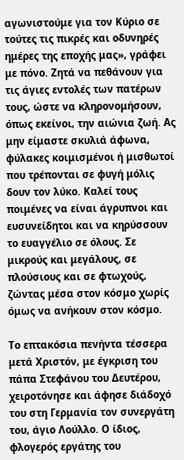αγωνιστούμε για τον Κύριο σε τούτες τις πικρές και οδυνηρές ημέρες της εποχής μας», γράφει με πόνο. Ζητά να πεθάνουν για τις άγιες εντολές των πατέρων τους, ώστε να κληρονομήσουν, όπως εκείνοι, την αιώνια ζωή. Ας μην είμαστε σκυλιά άφωνα, φύλακες κοιμισμένοι ή μισθωτοί που τρέπονται σε φυγή μόλις δουν τον λύκο. Καλεί τους ποιμένες να είναι άγρυπνοι και ευσυνείδητοι και να κηρύσσουν το ευαγγέλιο σε όλους. Σε μικρούς και μεγάλους, σε πλούσιους και σε φτωχούς, ζώντας μέσα στον κόσμο χωρίς όμως να ανήκουν στον κόσμο.

Το επτακόσια πενήντα τέσσερα μετά Χριστόν, με έγκριση του πάπα Στεφάνου του Δευτέρου, χειροτόνησε και άφησε διάδοχό του στη Γερμανία τον συνεργάτη του, άγιο Λούλλο. Ο ίδιος, φλογερός εργάτης του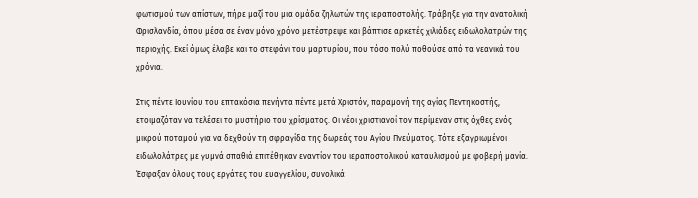φωτισμού των απίστων, πήρε μαζί του μια ομάδα ζηλωτών της ιεραποστολής. Τράβηξε για την ανατολική Φρισλανδία, όπου μέσα σε έναν μόνο χρόνο μετέστρεψε και βάπτισε αρκετές χιλιάδες ειδωλολατρών της περιοχής. Εκεί όμως έλαβε και το στεφάνι του μαρτυρίου, που τόσο πολύ ποθούσε από τα νεανικά του χρόνια.

Στις πέντε Ιουνίου του επτακόσια πενήντα πέντε μετά Χριστόν, παραμονή της αγίας Πεντηκοστής, ετοιμαζόταν να τελέσει το μυστήριο του χρίσματος. Οι νέοι χριστιανοί τον περίμεναν στις όχθες ενός μικρού ποταμού για να δεχθούν τη σφραγίδα της δωρεάς του Αγίου Πνεύματος. Τότε εξαγριωμένοι ειδωλολάτρες με γυμνά σπαθιά επιτέθηκαν εναντίον του ιεραποστολικού καταυλισμού με φοβερή μανία. Έσφαξαν όλους τους εργάτες του ευαγγελίου, συνολικά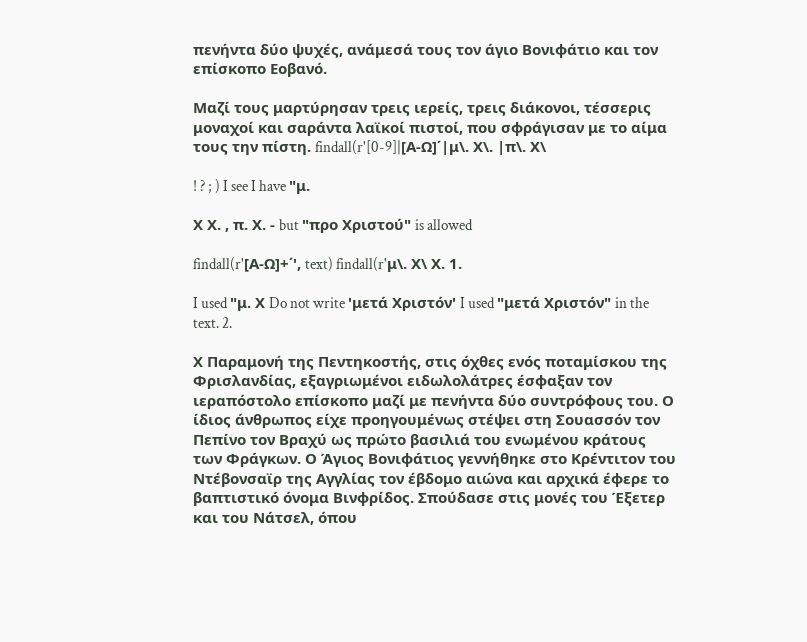πενήντα δύο ψυχές, ανάμεσά τους τον άγιο Βονιφάτιο και τον επίσκοπο Εοβανό.

Μαζί τους μαρτύρησαν τρεις ιερείς, τρεις διάκονοι, τέσσερις μοναχοί και σαράντα λαϊκοί πιστοί, που σφράγισαν με το αίμα τους την πίστη. findall(r'[0-9]|[Α-Ω]΄|μ\. Χ\. |π\. Χ\

! ? ; ) I see I have "μ.

Χ Χ. , π. Χ. - but "προ Χριστού" is allowed

findall(r'[Α-Ω]+΄', text) findall(r'μ\. Χ\ Χ. 1.

I used "μ. Χ Do not write 'μετά Χριστόν' I used "μετά Χριστόν" in the text. 2.

Χ Παραμονή της Πεντηκοστής, στις όχθες ενός ποταμίσκου της Φρισλανδίας, εξαγριωμένοι ειδωλολάτρες έσφαξαν τον ιεραπόστολο επίσκοπο μαζί με πενήντα δύο συντρόφους του. Ο ίδιος άνθρωπος είχε προηγουμένως στέψει στη Σουασσόν τον Πεπίνο τον Βραχύ ως πρώτο βασιλιά του ενωμένου κράτους των Φράγκων. Ο Άγιος Βονιφάτιος γεννήθηκε στο Κρέντιτον του Ντέβονσαϊρ της Αγγλίας τον έβδομο αιώνα και αρχικά έφερε το βαπτιστικό όνομα Βινφρίδος. Σπούδασε στις μονές του Έξετερ και του Νάτσελ, όπου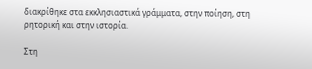διακρίθηκε στα εκκλησιαστικά γράμματα, στην ποίηση, στη ρητορική και στην ιστορία.

Στη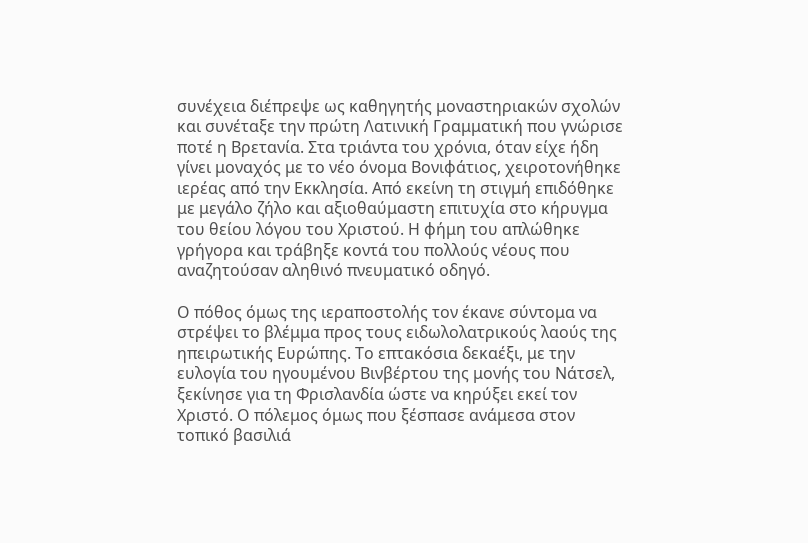συνέχεια διέπρεψε ως καθηγητής μοναστηριακών σχολών και συνέταξε την πρώτη Λατινική Γραμματική που γνώρισε ποτέ η Βρετανία. Στα τριάντα του χρόνια, όταν είχε ήδη γίνει μοναχός με το νέο όνομα Βονιφάτιος, χειροτονήθηκε ιερέας από την Εκκλησία. Από εκείνη τη στιγμή επιδόθηκε με μεγάλο ζήλο και αξιοθαύμαστη επιτυχία στο κήρυγμα του θείου λόγου του Χριστού. Η φήμη του απλώθηκε γρήγορα και τράβηξε κοντά του πολλούς νέους που αναζητούσαν αληθινό πνευματικό οδηγό.

Ο πόθος όμως της ιεραποστολής τον έκανε σύντομα να στρέψει το βλέμμα προς τους ειδωλολατρικούς λαούς της ηπειρωτικής Ευρώπης. Το επτακόσια δεκαέξι, με την ευλογία του ηγουμένου Βινβέρτου της μονής του Νάτσελ, ξεκίνησε για τη Φρισλανδία ώστε να κηρύξει εκεί τον Χριστό. Ο πόλεμος όμως που ξέσπασε ανάμεσα στον τοπικό βασιλιά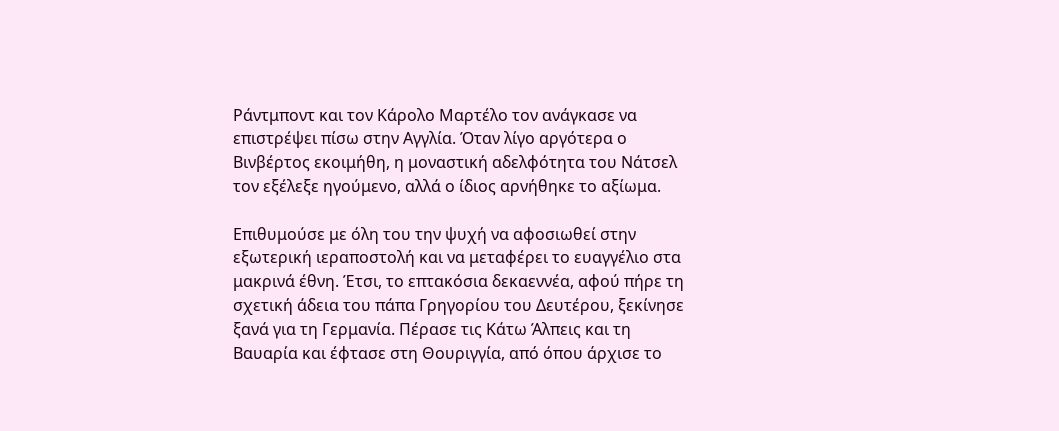Ράντμποντ και τον Κάρολο Μαρτέλο τον ανάγκασε να επιστρέψει πίσω στην Αγγλία. Όταν λίγο αργότερα ο Βινβέρτος εκοιμήθη, η μοναστική αδελφότητα του Νάτσελ τον εξέλεξε ηγούμενο, αλλά ο ίδιος αρνήθηκε το αξίωμα.

Επιθυμούσε με όλη του την ψυχή να αφοσιωθεί στην εξωτερική ιεραποστολή και να μεταφέρει το ευαγγέλιο στα μακρινά έθνη. Έτσι, το επτακόσια δεκαεννέα, αφού πήρε τη σχετική άδεια του πάπα Γρηγορίου του Δευτέρου, ξεκίνησε ξανά για τη Γερμανία. Πέρασε τις Κάτω Άλπεις και τη Βαυαρία και έφτασε στη Θουριγγία, από όπου άρχισε το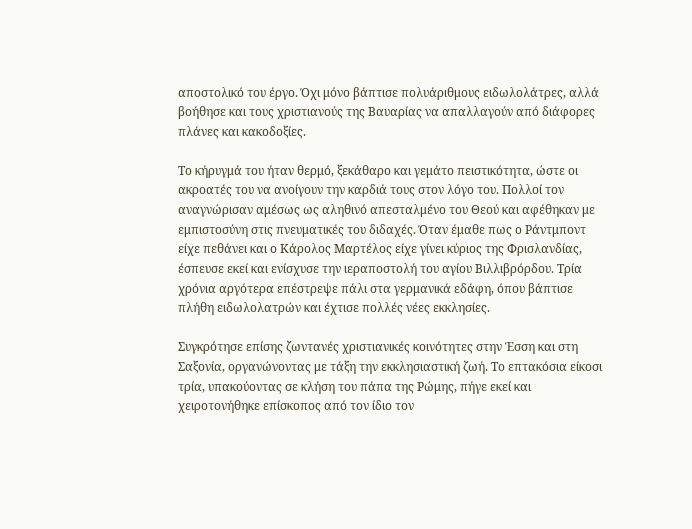αποστολικό του έργο. Όχι μόνο βάπτισε πολυάριθμους ειδωλολάτρες, αλλά βοήθησε και τους χριστιανούς της Βαυαρίας να απαλλαγούν από διάφορες πλάνες και κακοδοξίες.

Το κήρυγμά του ήταν θερμό, ξεκάθαρο και γεμάτο πειστικότητα, ώστε οι ακροατές του να ανοίγουν την καρδιά τους στον λόγο του. Πολλοί τον αναγνώρισαν αμέσως ως αληθινό απεσταλμένο του Θεού και αφέθηκαν με εμπιστοσύνη στις πνευματικές του διδαχές. Όταν έμαθε πως ο Ράντμποντ είχε πεθάνει και ο Κάρολος Μαρτέλος είχε γίνει κύριος της Φρισλανδίας, έσπευσε εκεί και ενίσχυσε την ιεραποστολή του αγίου Βιλλιβρόρδου. Τρία χρόνια αργότερα επέστρεψε πάλι στα γερμανικά εδάφη, όπου βάπτισε πλήθη ειδωλολατρών και έχτισε πολλές νέες εκκλησίες.

Συγκρότησε επίσης ζωντανές χριστιανικές κοινότητες στην Έσση και στη Σαξονία, οργανώνοντας με τάξη την εκκλησιαστική ζωή. Το επτακόσια είκοσι τρία, υπακούοντας σε κλήση του πάπα της Ρώμης, πήγε εκεί και χειροτονήθηκε επίσκοπος από τον ίδιο τον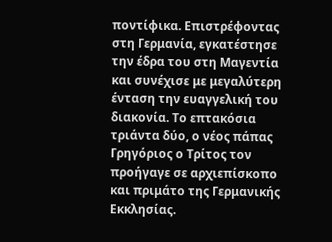ποντίφικα. Επιστρέφοντας στη Γερμανία, εγκατέστησε την έδρα του στη Μαγεντία και συνέχισε με μεγαλύτερη ένταση την ευαγγελική του διακονία. Το επτακόσια τριάντα δύο, ο νέος πάπας Γρηγόριος ο Τρίτος τον προήγαγε σε αρχιεπίσκοπο και πριμάτο της Γερμανικής Εκκλησίας.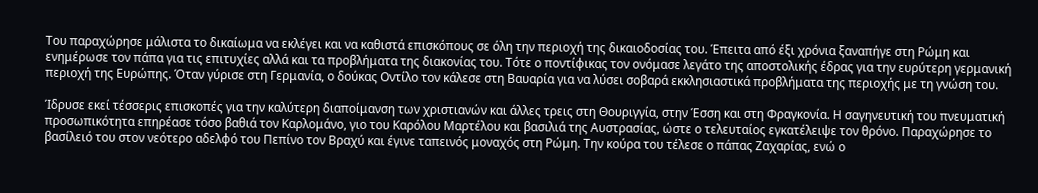Του παραχώρησε μάλιστα το δικαίωμα να εκλέγει και να καθιστά επισκόπους σε όλη την περιοχή της δικαιοδοσίας του. Έπειτα από έξι χρόνια ξαναπήγε στη Ρώμη και ενημέρωσε τον πάπα για τις επιτυχίες αλλά και τα προβλήματα της διακονίας του. Τότε ο ποντίφικας τον ονόμασε λεγάτο της αποστολικής έδρας για την ευρύτερη γερμανική περιοχή της Ευρώπης. Όταν γύρισε στη Γερμανία, ο δούκας Οντίλο τον κάλεσε στη Βαυαρία για να λύσει σοβαρά εκκλησιαστικά προβλήματα της περιοχής με τη γνώση του.

Ίδρυσε εκεί τέσσερις επισκοπές για την καλύτερη διαποίμανση των χριστιανών και άλλες τρεις στη Θουριγγία, στην Έσση και στη Φραγκονία. Η σαγηνευτική του πνευματική προσωπικότητα επηρέασε τόσο βαθιά τον Καρλομάνο, γιο του Καρόλου Μαρτέλου και βασιλιά της Αυστρασίας, ώστε ο τελευταίος εγκατέλειψε τον θρόνο. Παραχώρησε το βασίλειό του στον νεότερο αδελφό του Πεπίνο τον Βραχύ και έγινε ταπεινός μοναχός στη Ρώμη. Την κούρα του τέλεσε ο πάπας Ζαχαρίας, ενώ ο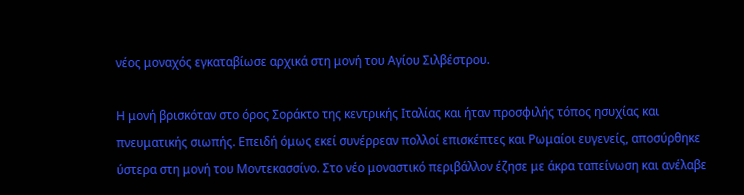νέος μοναχός εγκαταβίωσε αρχικά στη μονή του Αγίου Σιλβέστρου.

Η μονή βρισκόταν στο όρος Σοράκτο της κεντρικής Ιταλίας και ήταν προσφιλής τόπος ησυχίας και πνευματικής σιωπής. Επειδή όμως εκεί συνέρρεαν πολλοί επισκέπτες και Ρωμαίοι ευγενείς, αποσύρθηκε ύστερα στη μονή του Μοντεκασσίνο. Στο νέο μοναστικό περιβάλλον έζησε με άκρα ταπείνωση και ανέλαβε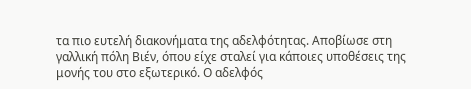τα πιο ευτελή διακονήματα της αδελφότητας. Αποβίωσε στη γαλλική πόλη Βιέν, όπου είχε σταλεί για κάποιες υποθέσεις της μονής του στο εξωτερικό. Ο αδελφός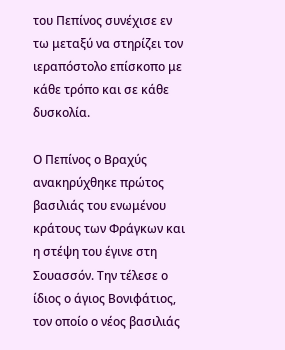του Πεπίνος συνέχισε εν τω μεταξύ να στηρίζει τον ιεραπόστολο επίσκοπο με κάθε τρόπο και σε κάθε δυσκολία.

Ο Πεπίνος ο Βραχύς ανακηρύχθηκε πρώτος βασιλιάς του ενωμένου κράτους των Φράγκων και η στέψη του έγινε στη Σουασσόν. Την τέλεσε ο ίδιος ο άγιος Βονιφάτιος, τον οποίο ο νέος βασιλιάς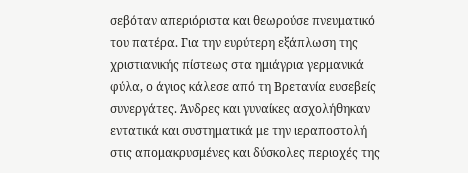σεβόταν απεριόριστα και θεωρούσε πνευματικό του πατέρα. Για την ευρύτερη εξάπλωση της χριστιανικής πίστεως στα ημιάγρια γερμανικά φύλα, ο άγιος κάλεσε από τη Βρετανία ευσεβείς συνεργάτες. Άνδρες και γυναίκες ασχολήθηκαν εντατικά και συστηματικά με την ιεραποστολή στις απομακρυσμένες και δύσκολες περιοχές της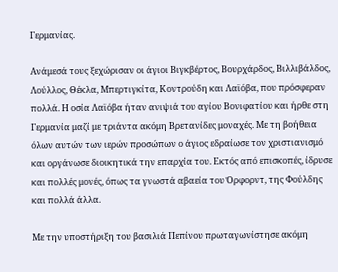Γερμανίας.

Ανάμεσά τους ξεχώρισαν οι άγιοι Βιγκβέρτος, Βουρχάρδος, Βιλλιβάλδος, Λούλλος, Θέκλα, Μπερτιγκίτα, Κοντρούδη και Λαϊόβα, που πρόσφεραν πολλά. Η οσία Λαϊόβα ήταν ανιψιά του αγίου Βονιφατίου και ήρθε στη Γερμανία μαζί με τριάντα ακόμη Βρετανίδες μοναχές. Με τη βοήθεια όλων αυτών των ιερών προσώπων ο άγιος εδραίωσε τον χριστιανισμό και οργάνωσε διοικητικά την επαρχία του. Εκτός από επισκοπές, ίδρυσε και πολλές μονές, όπως τα γνωστά αβαεία του Όρφορντ, της Φούλδης και πολλά άλλα.

Με την υποστήριξη του βασιλιά Πεπίνου πρωταγωνίστησε ακόμη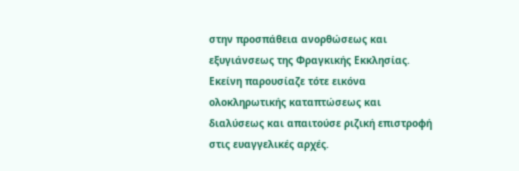στην προσπάθεια ανορθώσεως και εξυγιάνσεως της Φραγκικής Εκκλησίας. Εκείνη παρουσίαζε τότε εικόνα ολοκληρωτικής καταπτώσεως και διαλύσεως και απαιτούσε ριζική επιστροφή στις ευαγγελικές αρχές.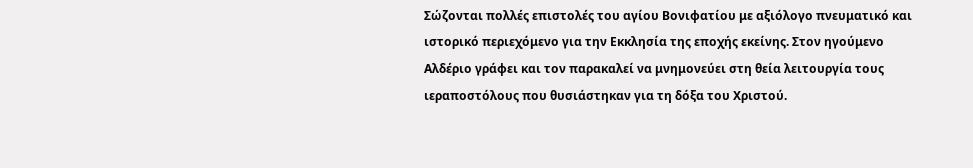Σώζονται πολλές επιστολές του αγίου Βονιφατίου με αξιόλογο πνευματικό και ιστορικό περιεχόμενο για την Εκκλησία της εποχής εκείνης. Στον ηγούμενο Αλδέριο γράφει και τον παρακαλεί να μνημονεύει στη θεία λειτουργία τους ιεραποστόλους που θυσιάστηκαν για τη δόξα του Χριστού.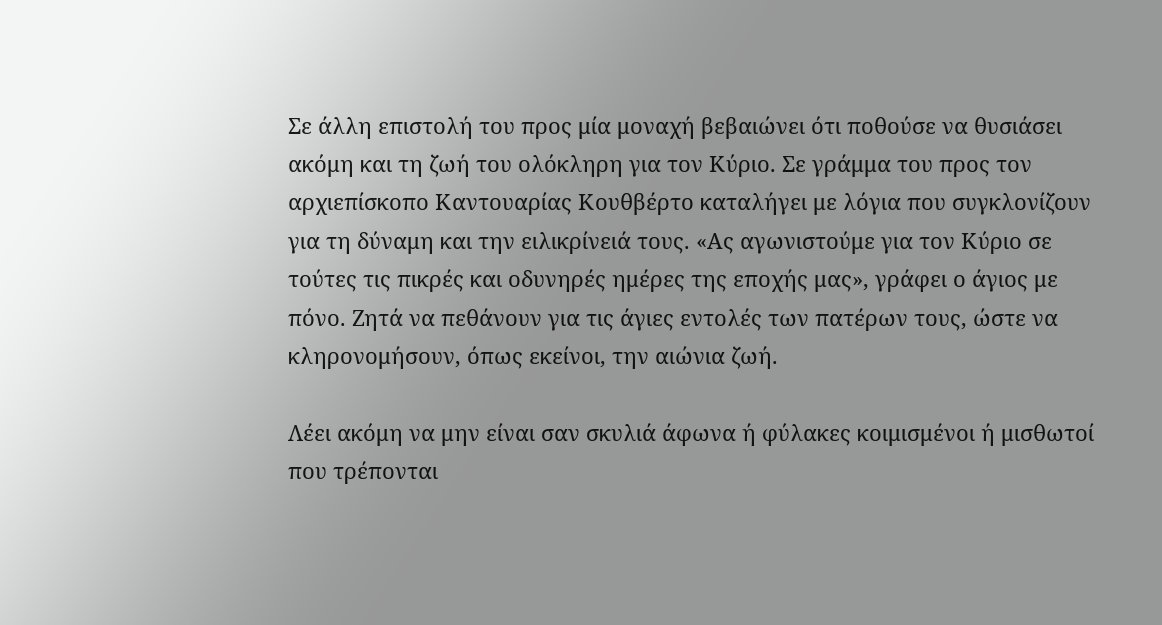Σε άλλη επιστολή του προς μία μοναχή βεβαιώνει ότι ποθούσε να θυσιάσει ακόμη και τη ζωή του ολόκληρη για τον Κύριο. Σε γράμμα του προς τον αρχιεπίσκοπο Καντουαρίας Κουθβέρτο καταλήγει με λόγια που συγκλονίζουν για τη δύναμη και την ειλικρίνειά τους. «Ας αγωνιστούμε για τον Κύριο σε τούτες τις πικρές και οδυνηρές ημέρες της εποχής μας», γράφει ο άγιος με πόνο. Ζητά να πεθάνουν για τις άγιες εντολές των πατέρων τους, ώστε να κληρονομήσουν, όπως εκείνοι, την αιώνια ζωή.

Λέει ακόμη να μην είναι σαν σκυλιά άφωνα ή φύλακες κοιμισμένοι ή μισθωτοί που τρέπονται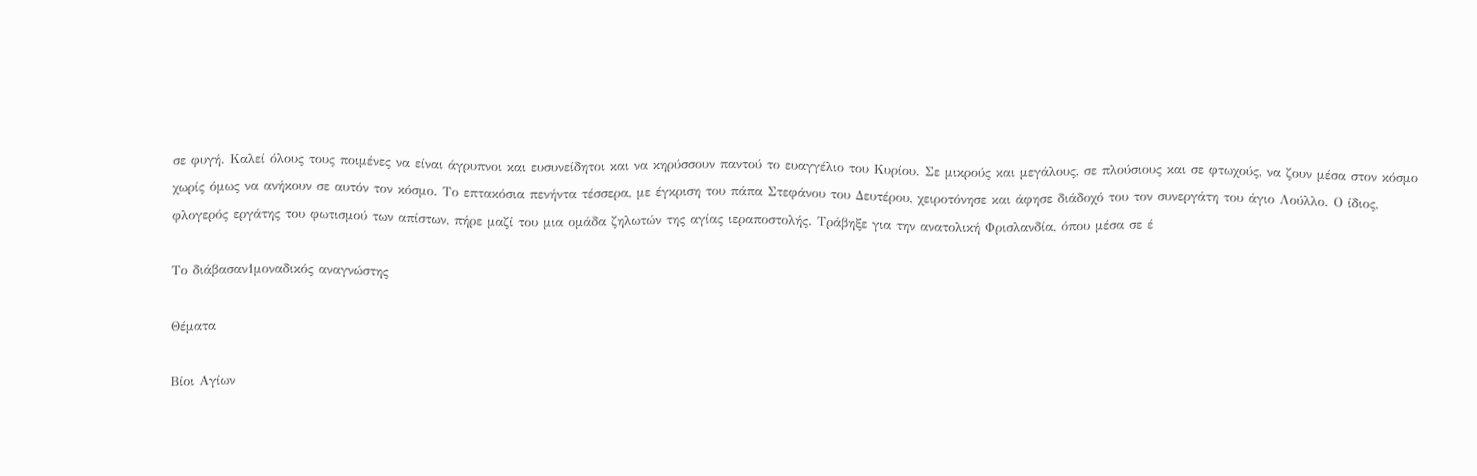σε φυγή. Καλεί όλους τους ποιμένες να είναι άγρυπνοι και ευσυνείδητοι και να κηρύσσουν παντού το ευαγγέλιο του Κυρίου. Σε μικρούς και μεγάλους, σε πλούσιους και σε φτωχούς, να ζουν μέσα στον κόσμο χωρίς όμως να ανήκουν σε αυτόν τον κόσμο. Το επτακόσια πενήντα τέσσερα, με έγκριση του πάπα Στεφάνου του Δευτέρου, χειροτόνησε και άφησε διάδοχό του τον συνεργάτη του άγιο Λούλλο. Ο ίδιος, φλογερός εργάτης του φωτισμού των απίστων, πήρε μαζί του μια ομάδα ζηλωτών της αγίας ιεραποστολής. Τράβηξε για την ανατολική Φρισλανδία, όπου μέσα σε έ

Το διάβασαν1μοναδικός αναγνώστης

Θέματα

Βίοι Αγίων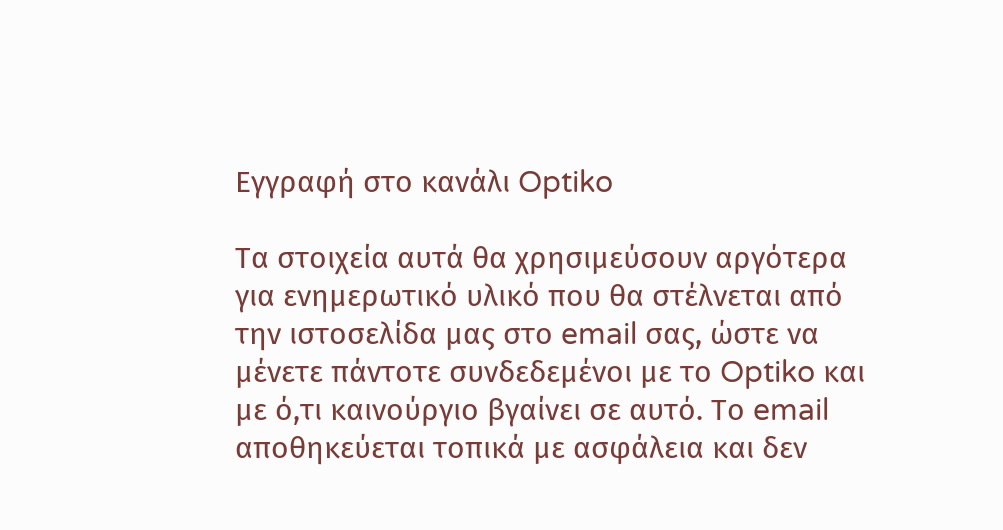Εγγραφή στο κανάλι Optiko

Τα στοιχεία αυτά θα χρησιμεύσουν αργότερα για ενημερωτικό υλικό που θα στέλνεται από την ιστοσελίδα μας στο email σας, ώστε να μένετε πάντοτε συνδεδεμένοι με το Optiko και με ό,τι καινούργιο βγαίνει σε αυτό. Το email αποθηκεύεται τοπικά με ασφάλεια και δεν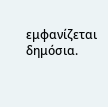εμφανίζεται δημόσια.